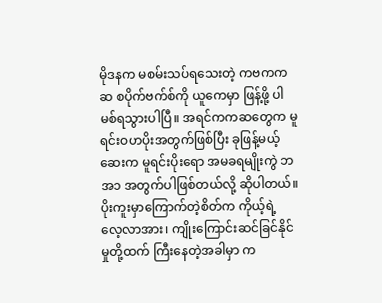မိုဒနက မစမ်းသပ်ရသေးတဲ့ ကဗကကဆ စပိုက်ဗက်စ်ကို ယူကေမှာ ဖြန့်ဖို့ ပါမစ်ရသွားပါပြီ။ အရင်ကကဆတွေက မူရင်းဝဟပိုးအတွက်ဖြစ်ပြီး ခုဖြန့်မယ့်ဆေးက မူရင်းပိုးရော အမခရမျိုးကွဲ ဘအ၁ အတွက်ပါဖြစ်တယ်လို့ ဆိုပါတယ်။ ပိုးကူးမှာကြောက်တဲ့စိတ်က ကိုယ့်ရဲ့ လေ့လာအား၊ ကျိုးကြောင်းဆင်ခြင်နိုင်မှုတို့ထက် ကြီးနေတဲ့အခါမှာ က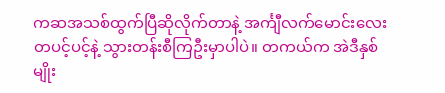ကဆအသစ်ထွက်ပြီဆိုလိုက်တာနဲ့ အင်္ကျီလက်မောင်းလေး တပင့်ပင့်နဲ့ သွားတန်းစီကြဦးမှာပါပဲ။ တကယ်က အဲဒီနှစ်မျိုး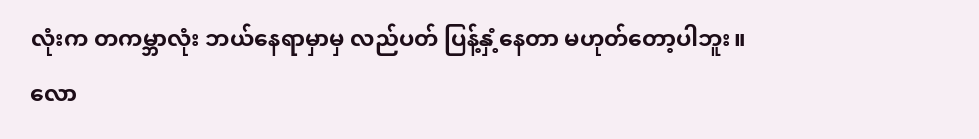လုံးက တကမ္ဘာလုံး ဘယ်နေရာမှာမှ လည်ပတ် ပြန့်နှံ့နေတာ မဟုတ်တော့ပါဘူး။
လော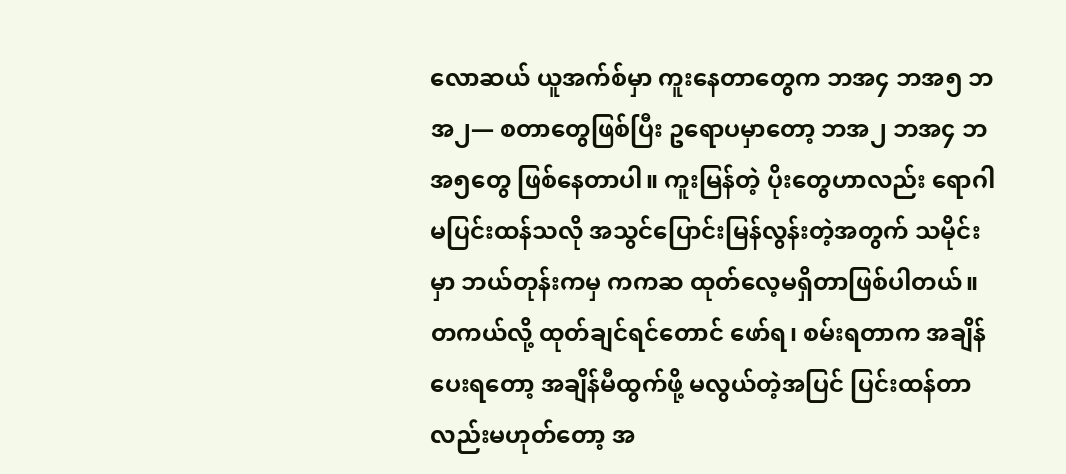လောဆယ် ယူအက်စ်မှာ ကူးနေတာတွေက ဘအ၄ ဘအ၅ ဘအ၂— စတာတွေဖြစ်ပြီး ဥရောပမှာတော့ ဘအ၂ ဘအ၄ ဘအ၅တွေ ဖြစ်နေတာပါ။ ကူးမြန်တဲ့ ပိုးတွေဟာလည်း ရောဂါမပြင်းထန်သလို အသွင်ပြောင်းမြန်လွန်းတဲ့အတွက် သမိုင်းမှာ ဘယ်တုန်းကမှ ကကဆ ထုတ်လေ့မရှိတာဖြစ်ပါတယ်။ တကယ်လို့ ထုတ်ချင်ရင်တောင် ဖော်ရ၊ စမ်းရတာက အချိန်ပေးရတော့ အချိန်မီထွက်ဖို့ မလွယ်တဲ့အပြင် ပြင်းထန်တာလည်းမဟုတ်တော့ အ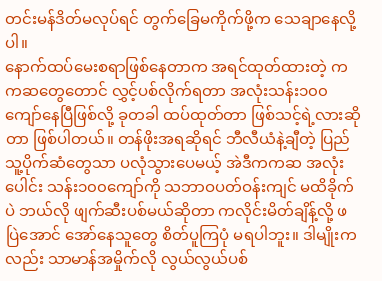တင်းမန်ဒိတ်မလုပ်ရင် တွက်ခြေမကိုက်ဖို့က သေချာနေလို့ပါ။
နောက်ထပ်မေးစရာဖြစ်နေတာက အရင်ထုတ်ထားတဲ့ ကကဆတွေတောင် လွှင့်ပစ်လိုက်ရတာ အလုံးသန်း၁၀၀ကျော်နေပြီဖြစ်လို့ ခုတခါ ထပ်ထုတ်တာ ဖြစ်သင့်ရဲ့လားဆိုတာ ဖြစ်ပါတယ်။ တန်ဖိုးအရဆိုရင် ဘီလီယံနဲ့ချီတဲ့ ပြည်သူ့ပိုက်ဆံတွေသာ ပလုံသွားပေမယ့် အဲဒီကကဆ အလုံးပေါင်း သန်း၁၀၀ကျော်ကို သဘာဝပတ်ဝန်းကျင် မထိခိုက်ပဲ ဘယ်လို ဖျက်ဆီးပစ်မယ်ဆိုတာ ကလိုင်းမိတ်ချိန့်လို့ ဖပြဲအောင် အော်နေသူတွေ စိတ်ပူကြပုံ မရပါဘူး။ ဒါမျိုးကလည်း သာမာန်အမှိုက်လို လွယ်လွယ်ပစ်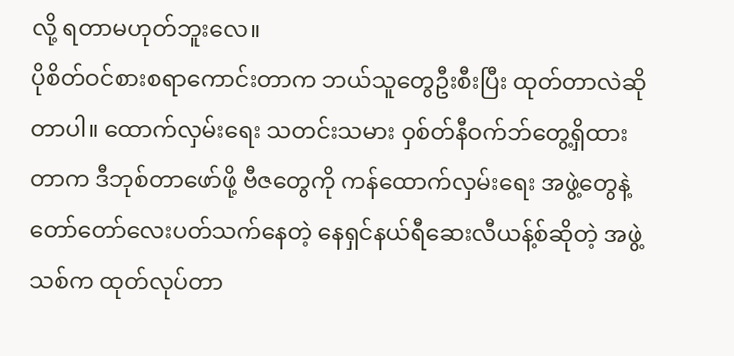လို့ ရတာမဟုတ်ဘူးလေ။
ပိုစိတ်ဝင်စားစရာကောင်းတာက ဘယ်သူတွေဦးစီးပြီး ထုတ်တာလဲဆိုတာပါ။ ထောက်လှမ်းရေး သတင်းသမား ဝှစ်တ်နီဝက်ဘ်တွေ့ရှိထားတာက ဒီဘုစ်တာဖော်ဖို့ ဗီဇတွေကို ကန်ထောက်လှမ်းရေး အဖွဲ့တွေနဲ့ တော်တော်လေးပတ်သက်နေတဲ့ နေရှင်နယ်ရီဆေးလီယန့်စ်ဆိုတဲ့ အဖွဲ့သစ်က ထုတ်လုပ်တာ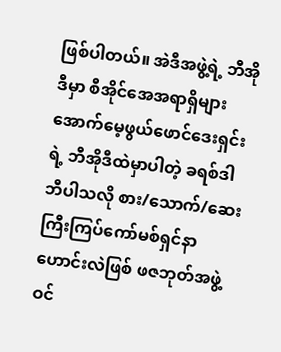ဖြစ်ပါတယ်။ အဲဒီအဖွဲ့ရဲ့ ဘီအိုဒီမှာ စီအိုင်အေအရာရှိများအောက်မေ့ဖွယ်ဖောင်ဒေးရှင်းရဲ့ ဘီအိုဒီထဲမှာပါတဲ့ ခရစ်ဒါဘီပါသလို စား/သောက်/ဆေးကြီးကြပ်ကော်မစ်ရှင်နာဟောင်းလဲဖြစ် ဖဇဘုတ်အဖွဲ့ဝင်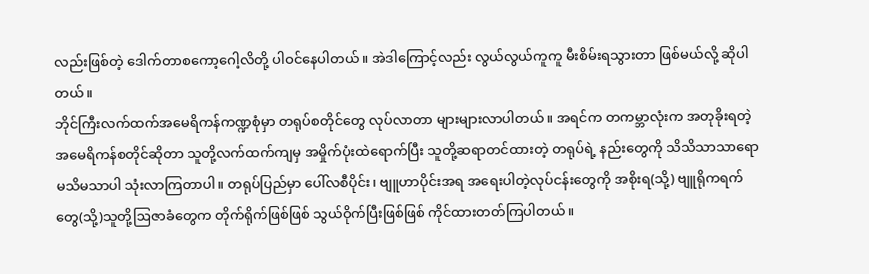လည်းဖြစ်တဲ့ ဒေါက်တာစကော့ဂေါ့လိတို့ ပါဝင်နေပါတယ်။ အဲဒါကြောင့်လည်း လွယ်လွယ်ကူကူ မီးစိမ်းရသွားတာ ဖြစ်မယ်လို့ ဆိုပါတယ်။
ဘိုင်ကြီးလက်ထက်အမေရိကန်ကဏ္ဍစုံမှာ တရုပ်စတိုင်တွေ လုပ်လာတာ များများလာပါတယ်။ အရင်က တကမ္ဘာလုံးက အတုခိုးရတဲ့ အမေရိကန်စတိုင်ဆိုတာ သူတို့လက်ထက်ကျမှ အမှိုက်ပုံးထဲရောက်ပြီး သူတို့ဆရာတင်ထားတဲ့ တရုပ်ရဲ့ နည်းတွေကို သိသိသာသာရော မသိမသာပါ သုံးလာကြတာပါ။ တရုပ်ပြည်မှာ ပေါ်လစီပိုင်း၊ ဗျူဟာပိုင်းအရ အရေးပါတဲ့လုပ်ငန်းတွေကို အစိုးရ(သို့) ဗျူရိုကရက်တွေ(သို့)သူတို့ဩဇာခံတွေက တိုက်ရိုက်ဖြစ်ဖြစ် သွယ်ဝိုက်ပြီးဖြစ်ဖြစ် ကိုင်ထားတတ်ကြပါတယ်။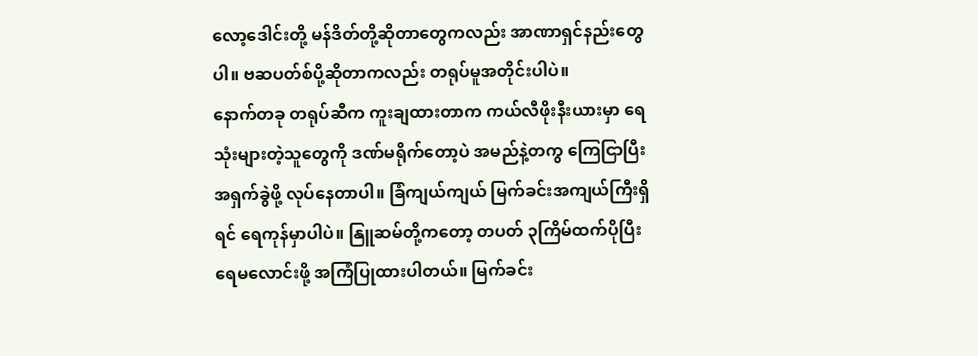လော့ဒေါင်းတို့ မန်ဒိတ်တို့ဆိုတာတွေကလည်း အာဏာရှင်နည်းတွေပါ။ ဗဆပတ်စ်ပို့ဆိုတာကလည်း တရုပ်မူအတိုင်းပါပဲ။
နောက်တခု တရုပ်ဆီက ကူးချထားတာက ကယ်လီဖိုးနီးယားမှာ ရေသုံးများတဲ့သူတွေကို ဒဏ်မရိုက်တော့ပဲ အမည်နဲ့တကွ ကြေငြာပြီး အရှက်ခွဲဖို့ လုပ်နေတာပါ။ ခြံကျယ်ကျယ် မြက်ခင်းအကျယ်ကြီးရှိရင် ရေကုန်မှာပါပဲ။ နြူဆမ်တို့ကတော့ တပတ် ၃ကြိမ်ထက်ပိုပြီး ရေမလောင်းဖို့ အကြံပြုထားပါတယ်။ မြက်ခင်း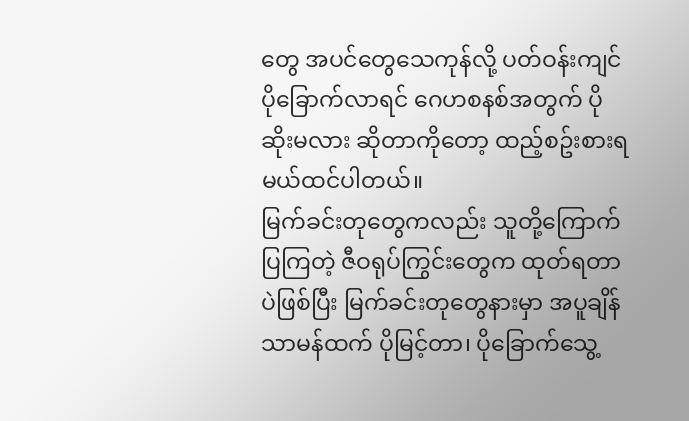တွေ အပင်တွေသေကုန်လို့ ပတ်ဝန်းကျင် ပိုခြောက်လာရင် ဂေဟစနစ်အတွက် ပိုဆိုးမလား ဆိုတာကိုတော့ ထည့်စဥ်းစားရမယ်ထင်ပါတယ်။
မြက်ခင်းတုတွေကလည်း သူတို့ကြောက်ပြကြတဲ့ ဇီဝရုပ်ကြွင်းတွေက ထုတ်ရတာပဲဖြစ်ပြီး မြက်ခင်းတုတွေနားမှာ အပူချိန် သာမန်ထက် ပိုမြင့်တာ၊ ပိုခြောက်သွေ့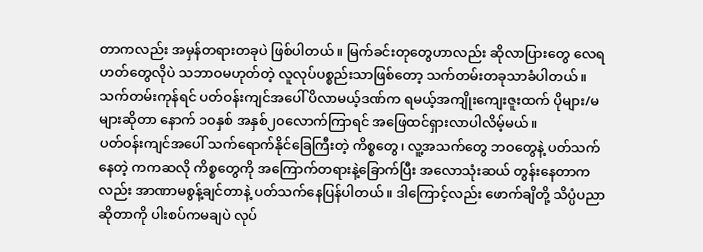တာကလည်း အမှန်တရားတခုပဲ ဖြစ်ပါတယ်။ မြက်ခင်းတုတွေဟာလည်း ဆိုလာပြားတွေ လေရဟတ်တွေလိုပဲ သဘာဝမဟုတ်တဲ့ လူလုပ်ပစ္စည်းသာဖြစ်တော့ သက်တမ်းတခုသာခံပါတယ်။ သက်တမ်းကုန်ရင် ပတ်ဝန်းကျင်အပေါ် ပိလာမယ့်ဒဏ်က ရမယ့်အကျိုးကျေးဇူးထက် ပိုများ/မများဆိုတာ နောက် ၁၀နှစ် အနှစ်၂၀လောက်ကြာရင် အဖြေထင်ရှားလာပါလိမ့်မယ်။
ပတ်ဝန်းကျင်အပေါ် သက်ရောက်နိုင်ခြေကြီးတဲ့ ကိစ္စတွေ၊ လူ့အသက်တွေ ဘဝတွေနဲ့ ပတ်သက်နေတဲ့ ကကဆလို ကိစ္စတွေကို အကြောက်တရားနဲ့ခြောက်ပြီး အလောသုံးဆယ် တွန်းနေတာကလည်း အာဏာမစွန့်ချင်တာနဲ့ ပတ်သက်နေပြန်ပါတယ်။ ဒါကြောင့်လည်း ဖောက်ချိတို့ သိပ္ပံပညာဆိုတာကို ပါးစပ်ကမချပဲ လုပ်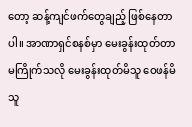တော့ ဆန့်ကျင်ဖက်တွေချည့် ဖြစ်နေတာပါ။ အာဏာရှင်စနစ်မှာ မေးခွန်းထုတ်တာ မကြိုက်သလို မေးခွန်းထုတ်မိသူ ဝေဖန်မိသူ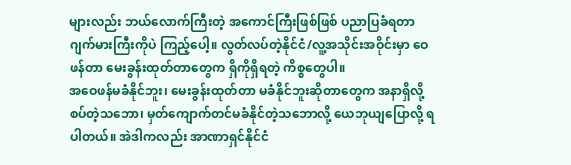များလည်း ဘယ်လောက်ကြီးတဲ့ အကောင်ကြီးဖြစ်ဖြစ် ပညာပြခံရတာ ဂျက်မားကြီးကိုပဲ ကြည့်ပေါ့။ လွတ်လပ်တဲ့နိုင်ငံ/လူ့အသိုင်းအဝိုင်းမှာ ဝေဖန်တာ မေးခွန်းထုတ်တာတွေက ရှိကိုရှိရတဲ့ ကိစ္စတွေပါ။
အဝေဖန်မခံနိုင်ဘူး၊ မေးခွန်းထုတ်တာ မခံနိုင်ဘူးဆိုတာတွေက အနာရှိလို့ စပ်တဲ့သဘော၊ မှတ်ကျောက်တင်မခံနိုင်တဲ့သဘောလို့ ယေဘုယျပြောလို့ ရပါတယ်။ အဲဒါကလည်း အာဏာရှင်နိုင်ငံ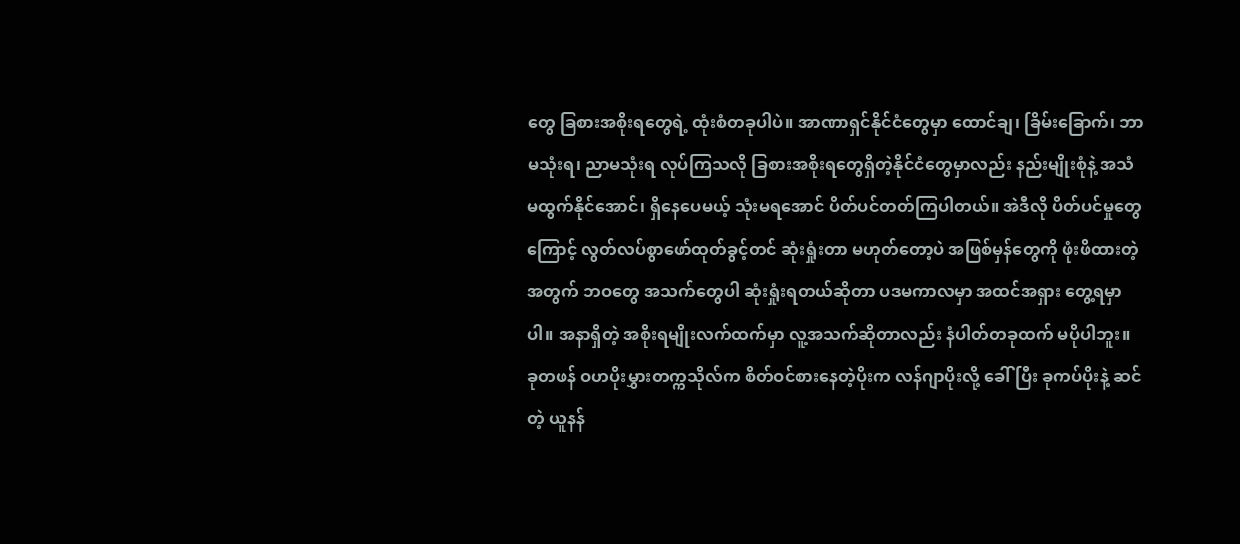တွေ ခြစားအစိုးရတွေရဲ့ ထုံးစံတခုပါပဲ။ အာဏာရှင်နိုင်ငံတွေမှာ ထောင်ချ၊ ခြိမ်းခြောက်၊ ဘာမသုံးရ၊ ညာမသုံးရ လုပ်ကြသလို ခြစားအစိုးရတွေရှိတဲ့နိုင်ငံတွေမှာလည်း နည်းမျိုးစုံနဲ့ အသံမထွက်နိုင်အောင်၊ ရှိနေပေမယ့် သုံးမရအောင် ပိတ်ပင်တတ်ကြပါတယ်။ အဲဒီလို ပိတ်ပင်မှုတွေကြောင့် လွတ်လပ်စွာဖော်ထုတ်ခွင့်တင် ဆုံးရှုံးတာ မဟုတ်တော့ပဲ အဖြစ်မှန်တွေကို ဖုံးဖိထားတဲ့အတွက် ဘဝတွေ အသက်တွေပါ ဆုံးရှုံးရတယ်ဆိုတာ ပဒမကာလမှာ အထင်အရှား တွေ့ရမှာပါ။ အနာရှိတဲ့ အစိုးရမျိုးလက်ထက်မှာ လူ့အသက်ဆိုတာလည်း နံပါတ်တခုထက် မပိုပါဘူး။
ခုတဖန် ဝဟပိုးမွှားတက္ကသိုလ်က စိတ်ဝင်စားနေတဲ့ပိုးက လန်ဂျာပိုးလို့ ခေါ်ပြီး ခုကပ်ပိုးနဲ့ ဆင်တဲ့ ယူနန်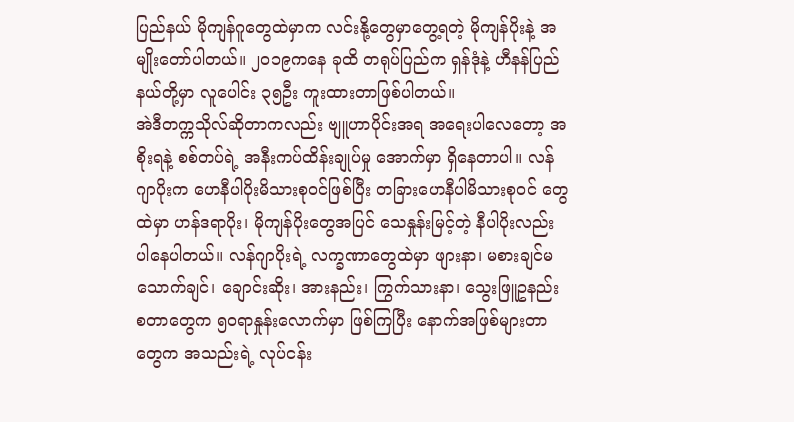ပြည်နယ် မိုကျန်ဂူတွေထဲမှာက လင်းနို့တွေမှာတွေ့ရတဲ့ မိုကျန်ပိုးနဲ့ အမျိုးတော်ပါတယ်။ ၂၀၁၉ကနေ ခုထိ တရုပ်ပြည်က ရှန်ဒုံနဲ့ ဟီနန်ပြည်နယ်တို့မှာ လူပေါင်း ၃၅ဦး ကူးထားတာဖြစ်ပါတယ်။
အဲဒီတက္ကသိုလ်ဆိုတာကလည်း ဗျူဟာပိုင်းအရ အရေးပါလေတော့ အစိုးရနဲ့ စစ်တပ်ရဲ့ အနီးကပ်ထိန်းချုပ်မှု အောက်မှာ ရှိနေတာပါ။ လန်ဂျာပိုးက ဟေနီပါပိုးမိသားစုဝင်ဖြစ်ပြီး တခြားဟေနီပါမိသားစုဝင် တွေထဲမှာ ဟန်ဒရာပိုး၊ မိုကျန်ပိုးတွေအပြင် သေနှုန်းမြင့်တဲ့ နီပါပိုးလည်း ပါနေပါတယ်။ လန်ဂျာပိုးရဲ့ လက္ခဏာတွေထဲမှာ ဖျားနာ၊ မစားချင်မသောက်ချင်၊ ချောင်းဆိုး၊ အားနည်း၊ ကြွက်သားနာ၊ သွေးဖြူဥနည်း စတာတွေက ၅၀ရာနှုန်းလောက်မှာ ဖြစ်ကြပြီး နောက်အဖြစ်များတာတွေက အသည်းရဲ့ လုပ်ငန်း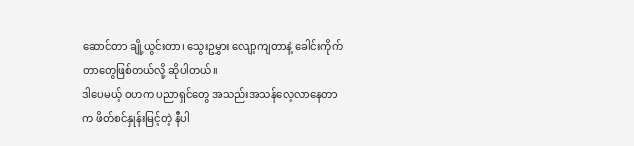ဆောင်တာ ချို့ယွင်းတာ၊ သွေးဥမွှား လျော့ကျတာနဲ့ ခေါင်းကိုက်တာတွေဖြစ်တယ်လို့ ဆိုပါတယ်။
ဒါပေမယ့် ဝဟက ပညာရှင်တွေ အသည်းအသန်လေ့လာနေတာက ဖိတ်စင်နှုန်းမြင့်တဲ့ နီပါ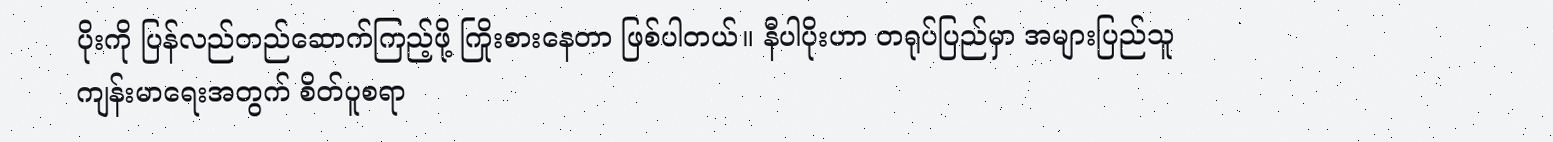ပိုးကို ပြန်လည်တည်ဆောက်ကြည့်ဖို့ ကြိုးစားနေတာ ဖြစ်ပါတယ်။ နီပါပိုးဟာ တရုပ်ပြည်မှာ အများပြည်သူ ကျန်းမာရေးအတွက် စိတ်ပူစရာ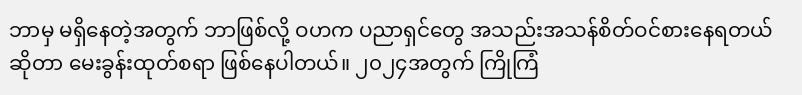ဘာမှ မရှိနေတဲ့အတွက် ဘာဖြစ်လို့ ဝဟက ပညာရှင်တွေ အသည်းအသန်စိတ်ဝင်စားနေရတယ်ဆိုတာ မေးခွန်းထုတ်စရာ ဖြစ်နေပါတယ်။ ၂၀၂၄အတွက် ကြိုကြံ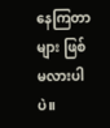နေကြတာများ ဖြစ်မလားပါပဲ။